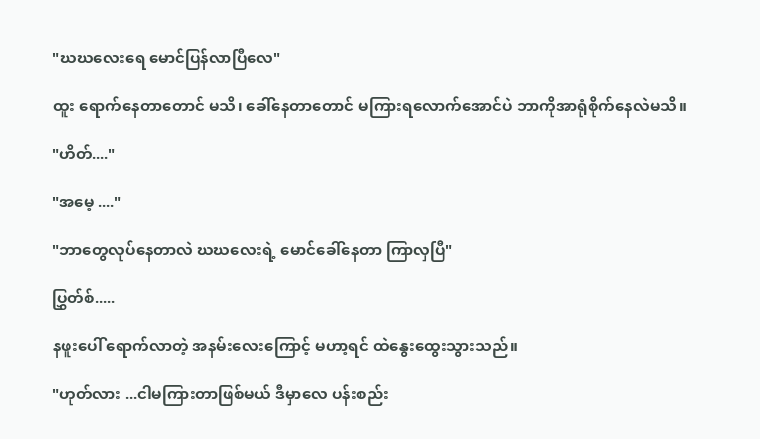"ဃဃလေးရေ မောင်ပြန်လာပြီလေ"

ထူး ရောက်နေတာတောင် မသိ၊ ခေါ်နေတာတောင် မကြားရလောက်အောင်ပဲ ဘာကိုအာရုံစိုက်နေလဲမသိ။

"ဟိတ်...."

"အမေ့ ...."

"ဘာတွေလုပ်နေတာလဲ ဃဃလေးရဲ့ မောင်ခေါ်နေတာ ကြာလှပြီ"

ပြွှတ်စ်.....

နဖူးပေါ် ရောက်လာတဲ့ အနမ်းလေးကြောင့် မဟာ့ရင် ထဲနွေးထွေးသွားသည်။

"ဟုတ်လား ...ငါမကြားတာဖြစ်မယ် ဒီမှာလေ ပန်းစည်း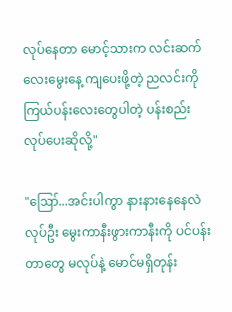လုပ်နေတာ မောင့်သားက လင်းဆက်လေးမွေးနေ့ ကျပေးဖို့တဲ့ ညလင်းကို ကြယ်ပန်းလေးတွေပါတဲ့ ပန်းစည်းလုပ်ပေးဆိုလို့"

"ဪ...အင်းပါကွာ နားနားနေနေလဲ လုပ်ဦး မွေးကာနီးဖွားကာနီးကို ပင်ပန်းတာတွေ မလုပ်နဲ့ မောင်မရှိတုန်း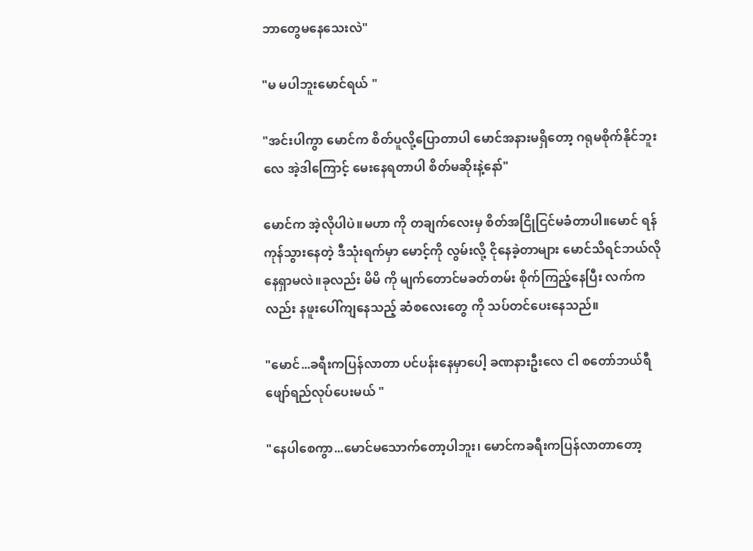ဘာတွေမနေသေးလဲ"

"မ မပါဘူးမောင်ရယ် "

"အင်းပါကွာ မောင်က စိတ်ပူလို့ပြောတာပါ မောင်အနားမရှိတော့ ဂရုမစိုက်နိုင်ဘူးလေ အဲ့ဒါကြောင့် မေးနေရတာပါ စိတ်မဆိုးနဲ့နော်"

မောင်က အဲ့လိုပါပဲ။မဟာ ကို တချက်လေးမှ စိတ်အငြိုငြင်မခံတာပါ။မောင် ရန်ကုန်သွားနေတဲ့ ဒီသုံးရက်မှာ မောင့်ကို လွမ်းလို့ ငိုနေခဲ့တာများ မောင်သိရင်ဘယ်လိုနေရှာမလဲ။ခုလည်း မိမိ ကို မျက်တောင်မခတ်တမ်း စိုက်ကြည့်နေပြီး လက်ကလည်း နဖူးပေါ်ကျနေသည့် ဆံစလေးတွေ ကို သပ်တင်ပေးနေသည်။

"မောင်...ခရီးကပြန်လာတာ ပင်ပန်းနေမှာပေါ့ ခဏနားဦးလေ ငါ စတော်ဘယ်ရီ ဖျော်ရည်လုပ်ပေးမယ် "

"နေပါစေကွာ...မောင်မသောက်တော့ပါဘူး၊ မောင်ကခရီးကပြန်လာတာတော့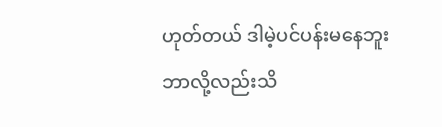ဟုတ်တယ် ဒါမဲ့ပင်ပန်းမနေဘူး ဘာလို့လည်းသိ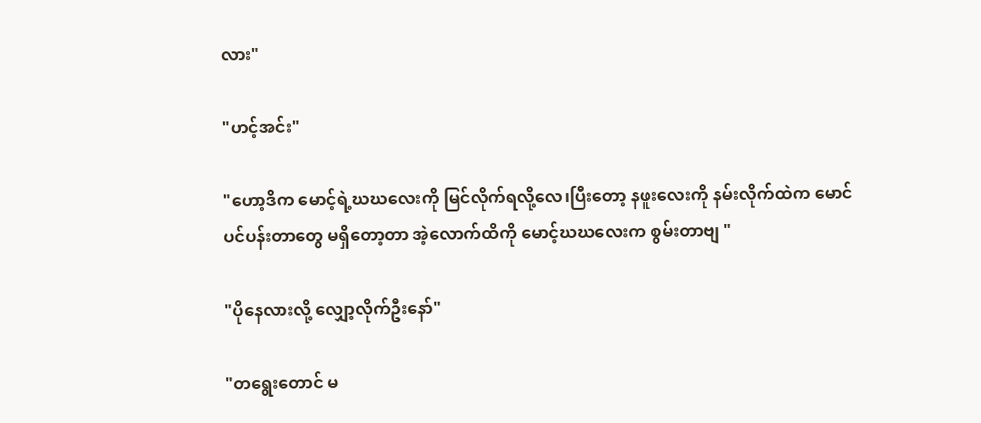လား"

"ဟင့်အင်း"

"ဟော့ဒိက မောင့်ရဲ့ဃဃလေးကို မြင်လိုက်ရလို့လေ၊ပြီးတော့ နဖူးလေးကို နမ်းလိုက်ထဲက မောင်ပင်ပန်းတာတွေ မရှိတော့တာ အဲ့လောက်ထိကို မောင့်ဃဃလေးက စွမ်းတာဗျ "

"ပိုနေလားလို့ လျှော့လိုက်ဦးနော်"

"တရွေးတောင် မ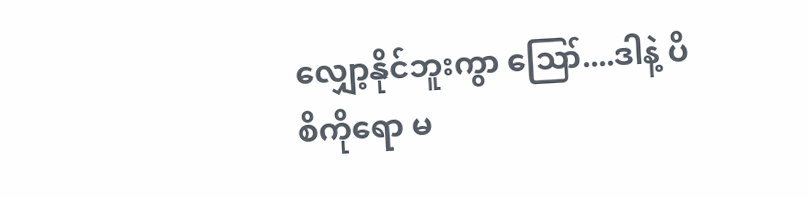လျှော့နိုင်ဘူးကွာ ဪ....ဒါနဲ့ ပိစိကိုရော မ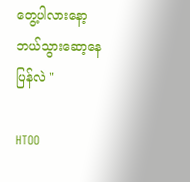တွေ့ပါလားနော့ ဘယ်သွားဆော့နေပြန်လဲ "

HTOO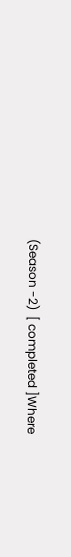(Season -2)  [ completed ]Where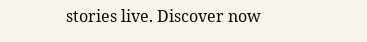stories live. Discover now